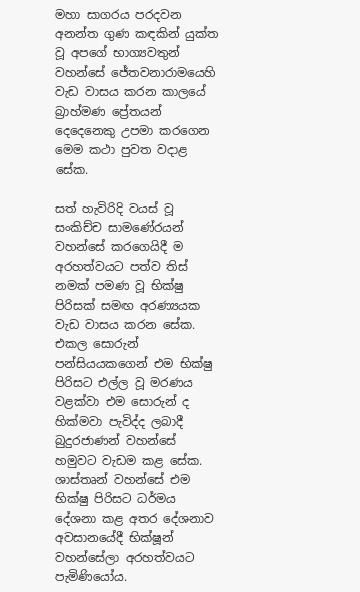මහා සාගරය පරදවන අනන්ත ගුණ කඳකින් යුක්ත වූ අපගේ භාග්‍යවතුන් වහන්සේ ජේතවනාරාමයෙහි වැඩ වාසය කරන කාලයේ බ්‍රාහ්මණ ප්‍රේතයන් දෙදෙනෙකු උපමා කරගෙන මෙම කථා පුවත වදාළ සේක.

සත් හැවිරිදි වයස් වූ සංකිච්ච සාමණේරයන් වහන්සේ කරගෙයිදී ම අරහත්වයට පත්ව තිස් නමක් පමණ වූ භික්ෂු පිරිසක් සමඟ අරණ්‍යයක වැඩ වාසය කරන සේක. එකල සොරුන් පන්සියයකගෙන් එම භික්ෂු පිරිසට එල්ල වූ මරණය වළක්වා එම සොරුන් ද හික්මවා පැවිද්ද ලබාදී බුදුරජාණන් වහන්සේ හමුවට වැඩම කළ සේක. ශාස්තෘන් වහන්සේ එම භික්ෂු පිරිසට ධර්මය දේශනා කළ අතර දේශනාව අවසානයේදී භික්ෂූන් වහන්සේලා අරහත්වයට පැමිණියෝය.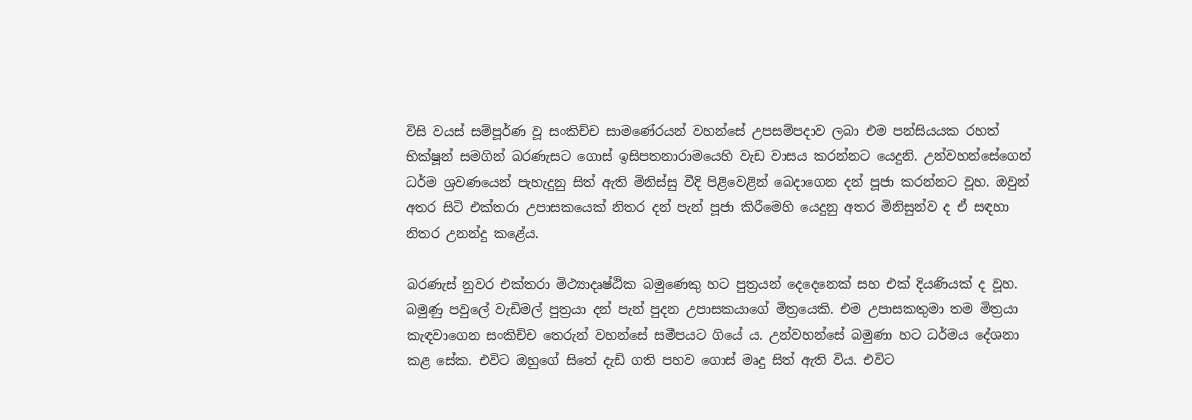විසි වයස් සම්පූර්ණ වූ සංකිච්ච සාමණේරයන් වහන්සේ උපසම්පදාව ලබා එම පන්සියයක රහත් භික්ෂූන් සමගින් බරණැසට ගොස් ඉසිපතනාරාමයෙහි වැඩ වාසය කරන්නට යෙදුනි. උන්වහන්සේගෙන් ධර්ම ශ්‍රවණයෙන් පැහැදුනු සිත් ඇති මිනිස්සු වීදි පිළිවෙළින් බෙදාගෙන දන් පූජා කරන්නට වූහ. ඔවුන් අතර සිටි එක්තරා උපාසකයෙක් නිතර දන් පැන් පූජා කිරීමෙහි යෙදුනු අතර මිනිසුන්ව ද ඒ සඳහා නිතර උනන්දු කළේය.

බරණැස් නුවර එක්තරා මිථ්‍යාදෘෂ්ඨික බමුණෙකු හට පුත්‍රයන් දෙදෙනෙක් සහ එක් දියණියක් ද වූහ. බමුණු පවුලේ වැඩිමල් පුත්‍රයා දන් පැන් පුදන උපාසකයාගේ මිත්‍රයෙකි. එම උපාසකතුමා තම මිත්‍රයා කැඳවාගෙන සංකිච්ච තෙරුන් වහන්සේ සමීපයට ගියේ ය. උන්වහන්සේ බමුණා හට ධර්මය දේශනා කළ සේක. එවිට ඔහුගේ සිතේ දැඩි ගති පහව ගොස් මෘදු සිත් ඇති විය. එවිට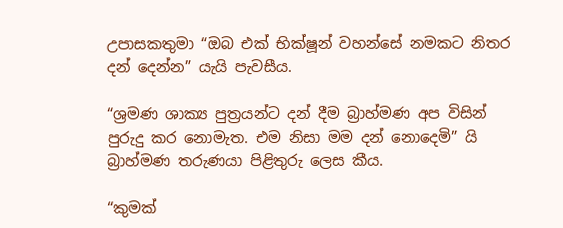උපාසකතුමා “ඔබ එක් භික්ෂූන් වහන්සේ නමකට නිතර දන් දෙන්න” යැයි පැවසීය.

“ශ්‍රමණ ශාක්‍ය පුත්‍රයන්ට දන් දීම බ්‍රාහ්මණ අප විසින් පුරුදු කර නොමැත. එම නිසා මම දන් නොදෙමි” යි බ්‍රාහ්මණ තරුණයා පිළිතුරු ලෙස කීය.

“කුමක්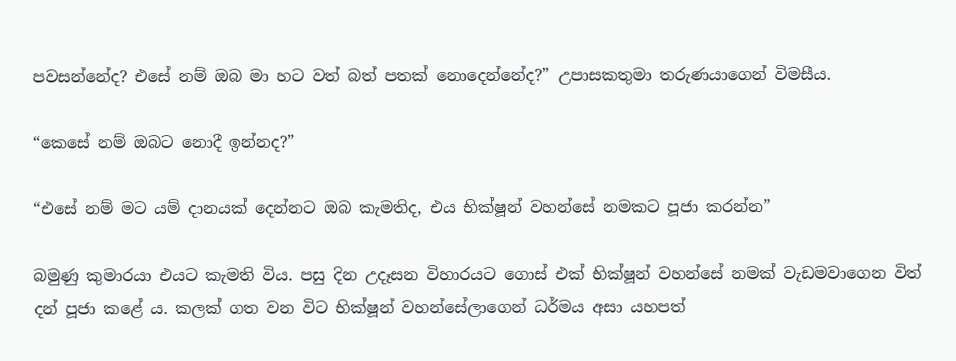පවසන්නේද? එසේ නම් ඔබ මා හට වත් බත් පතක් නොදෙන්නේද?” උපාසකතුමා තරුණයාගෙන් විමසීය.

“කෙසේ නම් ඔබට නොදී ඉන්නද?”

“එසේ නම් මට යම් දානයක් දෙන්නට ඔබ කැමතිද, එය භික්ෂූන් වහන්සේ නමකට පූජා කරන්න”

බමුණු කුමාරයා එයට කැමති විය. පසු දින උදෑසන විහාරයට ගොස් එක් භික්ෂූන් වහන්සේ නමක් වැඩමවාගෙන විත් දන් පූජා කළේ ය. කලක් ගත වන විට භික්ෂූන් වහන්සේලාගෙන් ධර්මය අසා යහපත්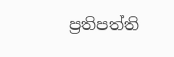ප්‍රතිපත්ති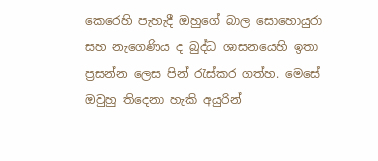කෙරෙහි පැහැදී ඔහුගේ බාල සොහොයුරා සහ නැගෙණිය ද බුද්ධ ශාසනයෙහි ඉතා ප්‍රසන්න ලෙස පින් රැස්කර ගත්හ. මෙසේ ඔවුහු තිදෙනා හැකි අයුරින්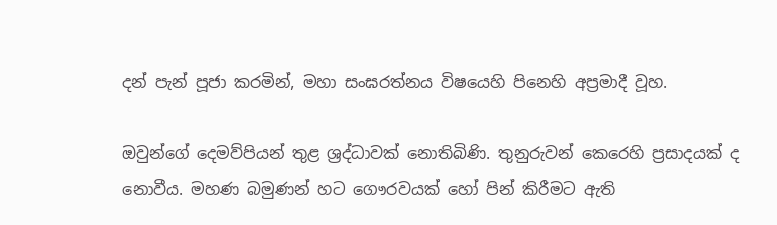දන් පැන් පූජා කරමින්, මහා සංඝරත්නය විෂයෙහි පිනෙහි අප්‍රමාදී වූහ.

ඔවුන්ගේ දෙමව්පියන් තුළ ශ්‍රද්ධාවක් නොතිබිණි. තුනුරුවන් කෙරෙහි ප්‍රසාදයක් ද නොවීය. මහණ බමුණන් හට ගෞරවයක් හෝ පින් කිරීමට ඇති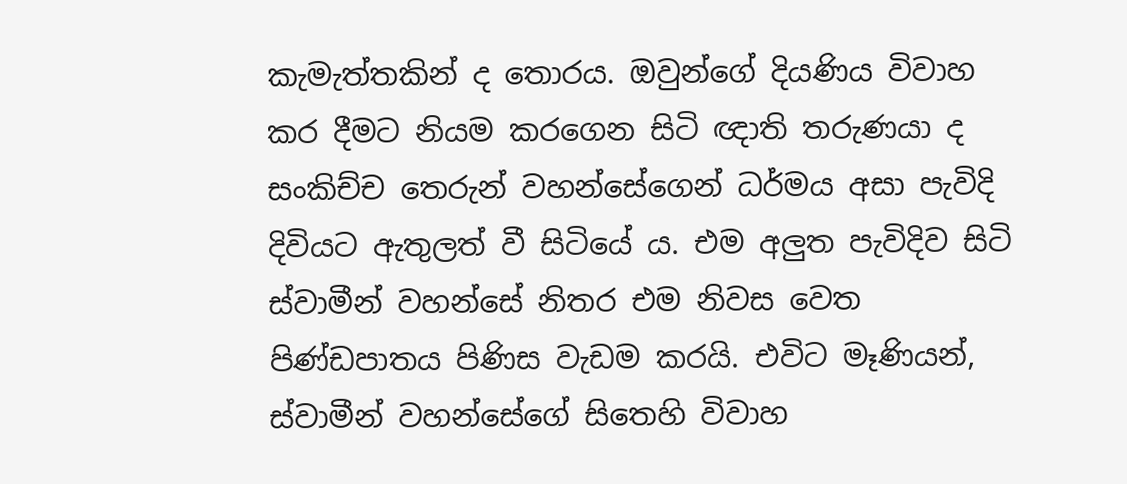කැමැත්තකින් ද තොරය. ඔවුන්ගේ දියණිය විවාහ කර දීමට නියම කරගෙන සිටි ඥාති තරුණයා ද සංකිච්ච තෙරුන් වහන්සේගෙන් ධර්මය අසා පැවිදි දිවියට ඇතුලත් වී සිටියේ ය. එම අලුත පැවිදිව සිටි ස්වාමීන් වහන්සේ නිතර එම නිවස වෙත පිණ්ඩපාතය පිණිස වැඩම කරයි. එවිට මෑණියන්, ස්වාමීන් වහන්සේගේ සිතෙහි විවාහ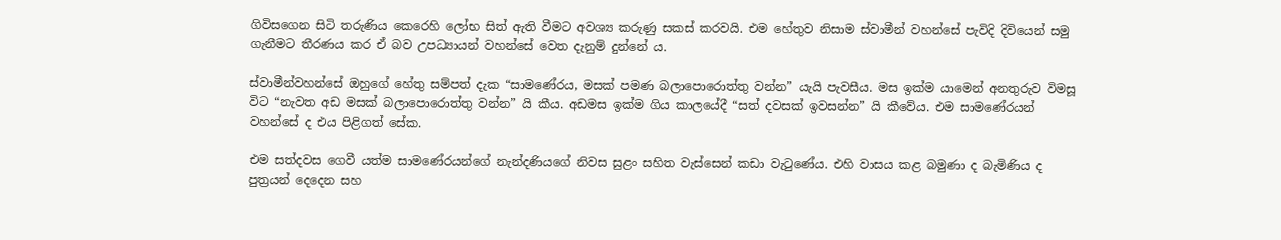ගිවිසගෙන සිටි තරුණිය කෙරෙහි ලෝභ සිත් ඇති වීමට අවශ්‍ය කරුණු සකස් කරවයි. එම හේතුව නිසාම ස්වාමීන් වහන්සේ පැවිදි දිවියෙන් සමු ගැනීමට තීරණය කර ඒ බව උපධ්‍යායන් වහන්සේ වෙත දැනුම් දුන්නේ ය.

ස්වාමීන්වහන්සේ ඔහුගේ හේතු සම්පත් දැක “සාමණේරය, මසක් පමණ බලාපොරොත්තු වන්න” යැයි පැවසීය. මස ඉක්ම යාමෙන් අනතුරුව විමසූ විට “නැවත අඩ මසක් බලාපොරොත්තු වන්න” යි කීය. අඩමස ඉක්ම ගිය කාලයේදී “සත් දවසක් ඉවසන්න” යි කීවේය. එම සාමණේරයන් වහන්සේ ද එය පිළිගත් සේක.

එම සත්දවස ගෙවී යත්ම සාමණේරයන්ගේ නැන්දණියගේ නිවස සුළං සහිත වැස්සෙන් කඩා වැටුණේය. එහි වාසය කළ බමුණා ද බැමිණිය ද පුත්‍රයන් දෙදෙන සහ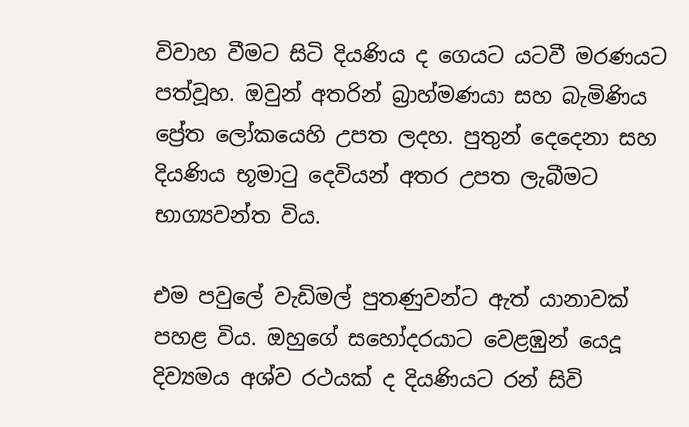විවාහ වීමට සිටි දියණිය ද ගෙයට යටවී මරණයට පත්වූහ. ඔවුන් අතරින් බ්‍රාහ්මණයා සහ බැමිණිය ප්‍රේත ලෝකයෙහි උපත ලදහ. පුතුන් දෙදෙනා සහ දියණිය භූමාටු දෙවියන් අතර උපත ලැබීමට භාග්‍යවන්ත විය.

එම පවුලේ වැඩිමල් පුතණුවන්ට ඇත් යානාවක් පහළ විය. ඔහුගේ සහෝදරයාට වෙළඹුන් යෙදූ දිව්‍යමය අශ්ව රථයක් ද දියණියට රන් සිවි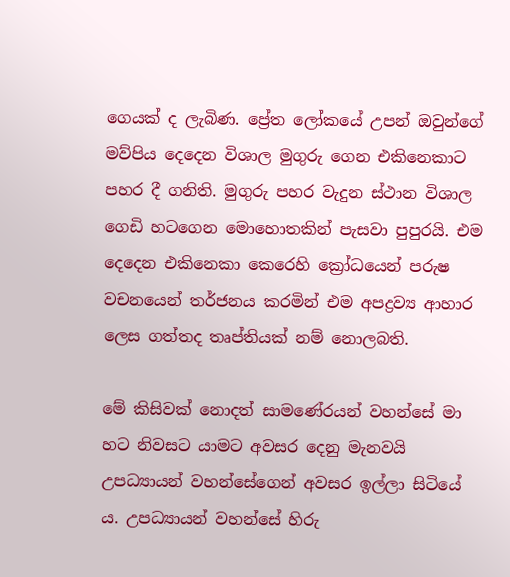ගෙයක් ද ලැබිණ. ප්‍රේත ලෝකයේ උපන් ඔවුන්ගේ මව්පිය දෙදෙන විශාල මුගුරු ගෙන එකිනෙකාට පහර දී ගනිති. මුගුරු පහර වැදුන ස්ථාන විශාල ගෙඩි හටගෙන මොහොතකින් පැසවා පුපුරයි. එම දෙදෙන එකිනෙකා කෙරෙහි ක්‍රෝධයෙන් පරුෂ වචනයෙන් තර්ජනය කරමින් එම අපද්‍රව්‍ය ආහාර ලෙස ගත්තද තෘප්තියක් නම් නොලබති.

මේ කිසිවක් නොදත් සාමණේරයන් වහන්සේ මා හට නිවසට යාමට අවසර දෙනු මැනවයි උපධ්‍යායන් වහන්සේගෙන් අවසර ඉල්ලා සිටියේ ය. උපධ්‍යායන් වහන්සේ හිරු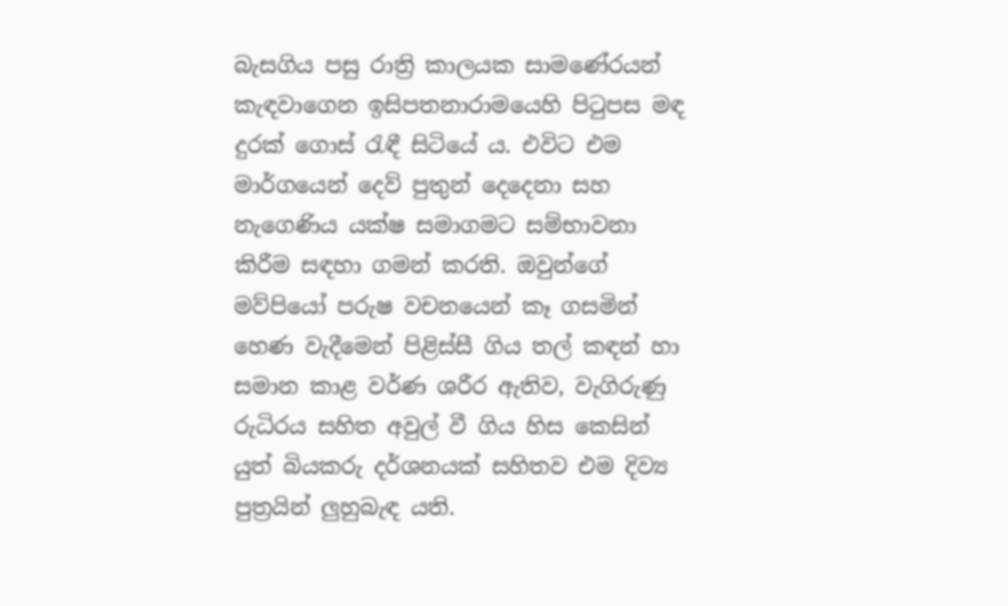බැසගිය පසු රාත්‍රි කාලයක සාමණේරයන් කැඳවාගෙන ඉසිපතනාරාමයෙහි පිටුපස මඳ දුරක් ගොස් රැඳී සිටියේ ය. එවිට එම මාර්ගයෙන් දෙව් පුතුන් දෙදෙනා සහ නැගෙණිය යක්ෂ සමාගමට සම්භාවනා කිරීම සඳහා ගමන් කරති. ඔවුන්ගේ මව්පියෝ පරුෂ වචනයෙන් කෑ ගසමින් හෙණ වැදීමෙන් පිළිස්සී ගිය තල් කඳන් හා සමාන කාළ වර්ණ ශරීර ඇතිව, වැගිරුණු රුධිරය සහිත අවුල් වී ගිය හිස කෙසින් යුත් බියකරු දර්ශනයක් සහිතව එම දිව්‍ය පුත්‍රයින් ලුහුබැඳ යති.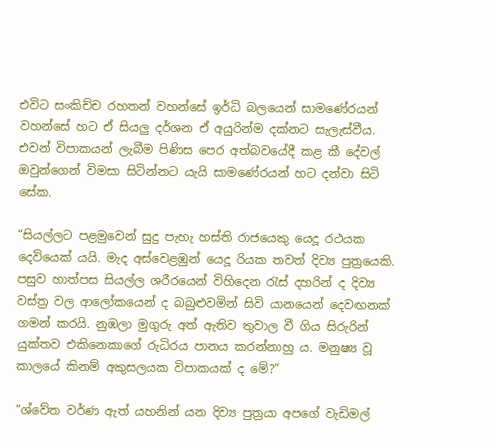එවිට සංකිච්ච රහතන් වහන්සේ ඉර්ධි බලයෙන් සාමණේරයන් වහන්සේ හට ඒ සියලු දර්ශන ඒ අයුරින්ම දක්නට සැලැස්වීය. එවන් විපාකයන් ලැබීම පිණිස පෙර අත්බවයේදී කළ කී දේවල් ඔවුන්ගෙන් විමසා සිටින්නට යැයි සාමණේරයන් හට දන්වා සිටි සේක.

“සියල්ලට පළමුවෙන් සුදු පැහැ හස්ති රාජයෙකු යෙදූ රථයක දෙවියෙක් යයි. මැද අස්වෙළඹුන් යෙදූ රියක තවත් දිව්‍ය පුත්‍රයෙකි. පසුව හාත්පස සියල්ල ශරීරයෙන් විහිදෙන රැස් දහරින් ද දිව්‍ය වස්ත්‍ර වල ආලෝකයෙන් ද බබුළුවමින් සිවි යානයෙන් දෙවඟනක් ගමන් කරයි. නුඹලා මුගුරු අත් ඇතිව තුවාල වී ගිය සිරුරින් යුක්තව එකිනෙකාගේ රුධිරය පානය කරන්නාහු ය. මනුෂ්‍ය වූ කාලයේ කිනම් අකුසලයක විපාකයක් ද මේ?”

“ශ්වේත වර්ණ ඇත් යහනින් යන දිව්‍ය පුත්‍රයා අපගේ වැඩිමල්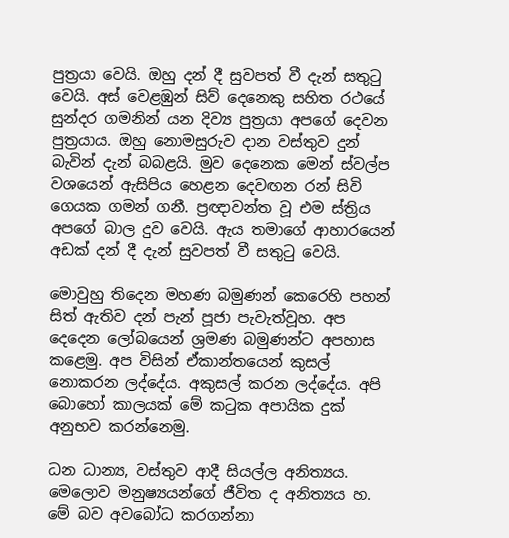පුත්‍රයා වෙයි. ඔහු දන් දී සුවපත් වී දැන් සතුටු වෙයි. අස් වෙළඹුන් සිව් දෙනෙකු සහිත රථයේ සුන්දර ගමනින් යන දිව්‍ය පුත්‍රයා අපගේ දෙවන පුත්‍රයාය. ඔහු නොමසුරුව දාන වස්තුව දුන් බැවින් දැන් බබළයි. මුව දෙනෙක මෙන් ස්වල්ප වශයෙන් ඇසිපිය හෙළන දෙවඟන රන් සිවි ගෙයක ගමන් ගනී. ප්‍රඥාවන්ත වූ එම ස්ත්‍රිය අපගේ බාල දුව වෙයි. ඇය තමාගේ ආහාරයෙන් අඩක් දන් දී දැන් සුවපත් වී සතුටු වෙයි.

මොවුහු තිදෙන මහණ බමුණන් කෙරෙහි පහන් සිත් ඇතිව දන් පැන් පූජා පැවැත්වූහ. අප දෙදෙන ලෝබයෙන් ශ්‍රමණ බමුණන්ට අපහාස කළෙමු. අප විසින් ඒකාන්තයෙන් කුසල් නොකරන ලද්දේය. අකුසල් කරන ලද්දේය. අපි බොහෝ කාලයක් මේ කටුක අපායික දුක් අනුභව කරන්නෙමු.

ධන ධාන්‍ය, වස්තුව ආදී සියල්ල අනිත්‍යය. මෙලොව මනුෂ්‍යයන්ගේ ජීවිත ද අනිත්‍යය හ. මේ බව අවබෝධ කරගන්නා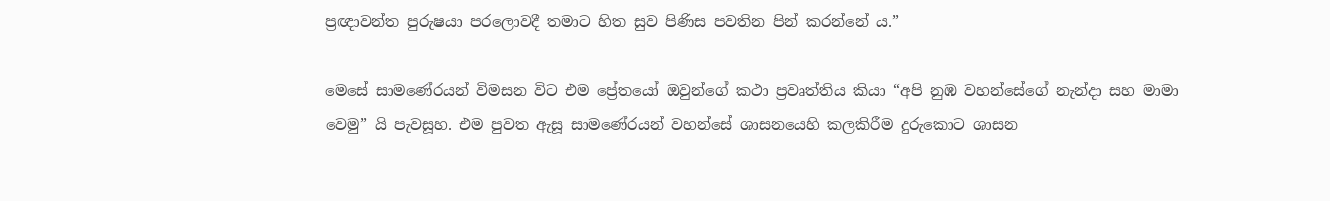ප්‍රඥාවන්ත පුරුෂයා පරලොවදී තමාට හිත සුව පිණිස පවතින පින් කරන්නේ ය.”

මෙසේ සාමණේරයන් විමසන විට එම ප්‍රේතයෝ ඔවුන්ගේ කථා ප්‍රවෘත්තිය කියා “අපි නුඹ වහන්සේගේ නැන්දා සහ මාමා වෙමු” යි පැවසූහ. එම පුවත ඇසූ සාමණේරයන් වහන්සේ ශාසනයෙහි කලකිරීම දුරුකොට ශාසන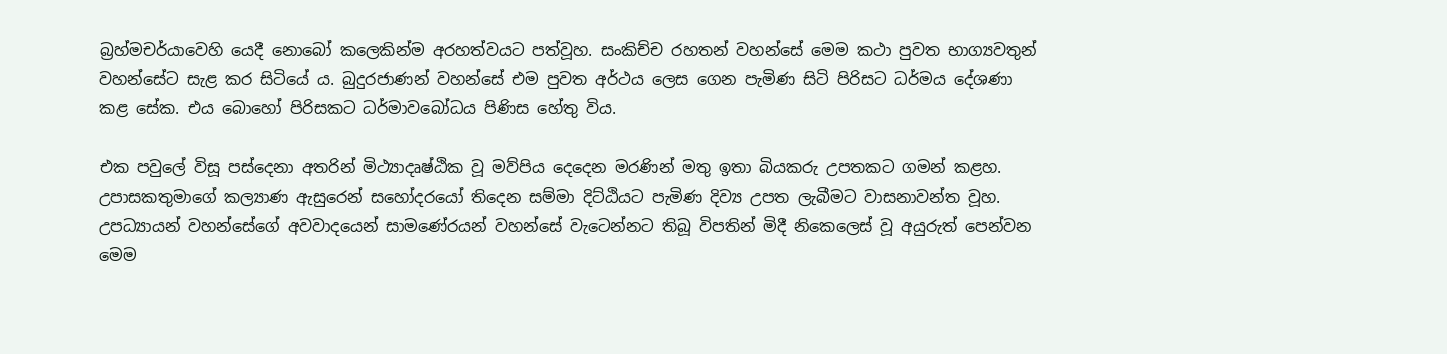බ්‍රහ්මචර්යාවෙහි යෙදී නොබෝ කලෙකින්ම අරහත්වයට පත්වූහ. සංකිච්ච රහතන් වහන්සේ මෙම කථා පුවත භාග්‍යවතුන් වහන්සේට සැළ කර සිටියේ ය. බුදුරජාණන් වහන්සේ එම පුවත අර්ථය ලෙස ගෙන පැමිණ සිටි පිරිසට ධර්මය දේශණා කළ සේක. එය බොහෝ පිරිසකට ධර්මාවබෝධය පිණිස හේතු විය.

එක පවුලේ විසූ පස්දෙනා අතරින් මිථ්‍යාදෘෂ්ඨික වූ මව්පිය දෙදෙන මරණින් මතු ඉතා බියකරු උපතකට ගමන් කළහ. උපාසකතුමාගේ කල්‍යාණ ඇසුරෙන් සහෝදරයෝ තිදෙන සම්මා දිට්ඨියට පැමිණ දිව්‍ය උපත ලැබීමට වාසනාවන්ත වූහ. උපධ්‍යායන් වහන්සේගේ අවවාදයෙන් සාමණේරයන් වහන්සේ වැටෙන්නට තිබූ විපතින් මිදී නිකෙලෙස් වූ අයුරුත් පෙන්වන මෙම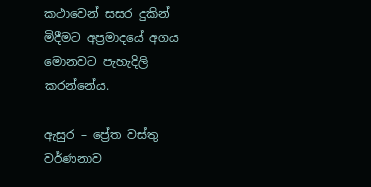කථාවෙන් සසර දුකින් මිදීමට අප්‍රමාදයේ අගය මොනවට පැහැදිලි කරන්නේය.

ඇසුර – ප්‍රේත වස්තු වර්ණනාව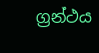ග්‍රන්ථය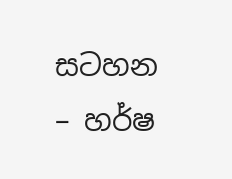සටහන – හර්ෂ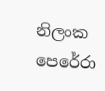නිලංක පෙරේරා